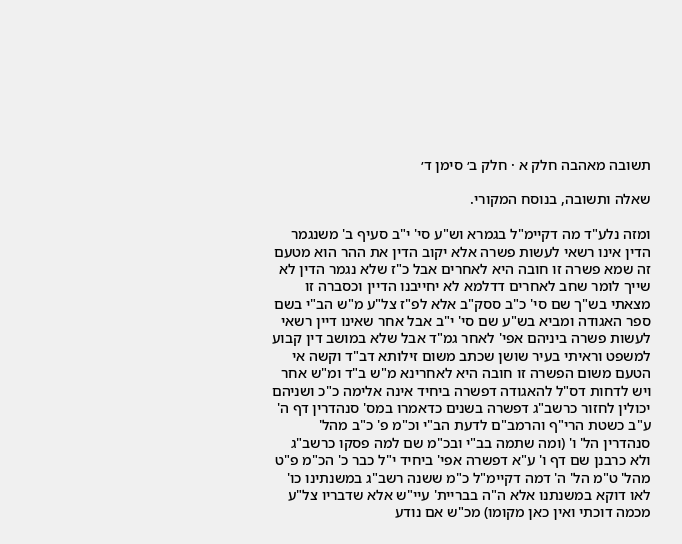תשובה מאהבה חלק א · חלק ב׳ סימן ד׳

שאלה ותשובה, בנוסח המקורי.

ומזה נלע"ד מה דקיימ"ל בגמרא וש"ע סי' י"ב סעיף ב' משנגמר הדין אינו רשאי לעשות פשרה אלא יקוב הדין את ההר הוא מטעם זה שמא פשרה זו חובה היא לאחרים אבל כ"ז שלא נגמר הדין לא שייך לומר שחב לאחרים דדלמא לא יחייבנו הדיין וכסברה זו מצאתי בש"ך שם סי' כ"ב ססק"ב אלא לפ"ז צל"ע מ"ש הב"י בשם ספר האגודה ומביא בש"ע שם סי' י"ב אבל אחר שאינו דיין רשאי לעשות פשרה ביניהם אפי' לאחר גמ"ד אבל שלא במושב דין קבוע למשפט וראיתי בעיר שושן שכתב משום זילותא דב"ד וקשה אי הטעם משום הפשרה זו חובה היא לאחרינא מ"ש ב"ד ומ"ש אחר ויש לדחות דס"ל להאגודה דפשרה ביחיד אינה אלימה כ"כ ושניהם יכולין לחזור כרשב"ג דפשרה בשנים כדאמרו במס' סנהדרין דף ה' ע"ב כשטת הרי"ף והרמב"ם לדעת הב"י וכ"מ פ' כ"ב מהל' סנהדרין הל' ו' (ומה שתמה בב"י ובכ"מ שם למה פסקו כרשב"ג ולא כרבנן שם דף ו' ע"א דפשרה אפי' ביחיד י"ל כבר כ' הכ"מ פ"ט מהל' ט"מ הל' ה' דמה דקיימ"ל כ"מ ששנה רשב"ג במשנתינו כו' לאו דוקא במשנתנו אלא ה"ה בבריית' עיי"ש אלא שדבריו צל"ע מכמה דוכתי ואין כאן מקומו) מכ"ש אם נודע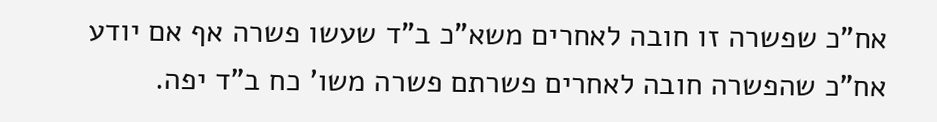אח"כ שפשרה זו חובה לאחרים משא"כ ב"ד שעשו פשרה אף אם יודע אח"כ שהפשרה חובה לאחרים פשרתם פשרה משו' כח ב"ד יפה.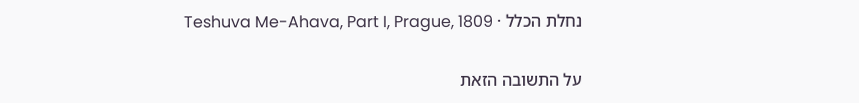נחלת הכלל · Teshuva Me-Ahava, Part I, Prague, 1809

על התשובה הזאת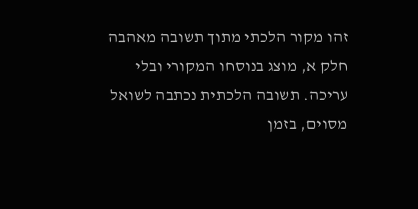זהו מקור הלכתי מתוך תשובה מאהבה חלק א, מוצג בנוסחו המקורי ובלי עריכה. תשובה הלכתית נכתבה לשואל מסוים, בזמן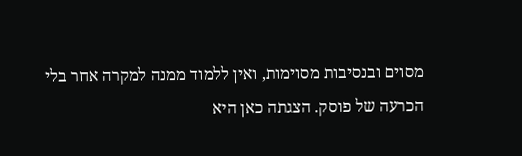מסוים ובנסיבות מסוימות, ואין ללמוד ממנה למקרה אחר בלי הכרעה של פוסק. הצגתה כאן היא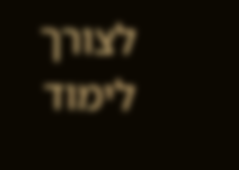לצורך לימוד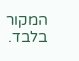המקור בלבד.